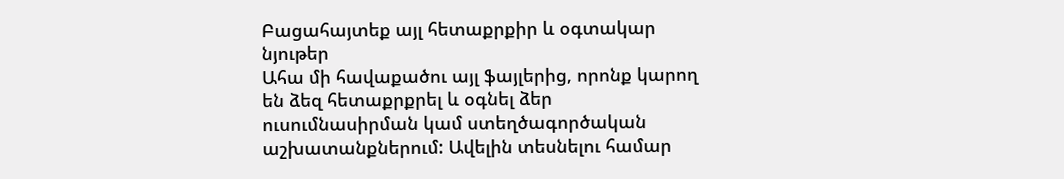Բացահայտեք այլ հետաքրքիր և օգտակար նյութեր
Ահա մի հավաքածու այլ ֆայլերից, որոնք կարող են ձեզ հետաքրքրել և օգնել ձեր ուսումնասիրման կամ ստեղծագործական աշխատանքներում: Ավելին տեսնելու համար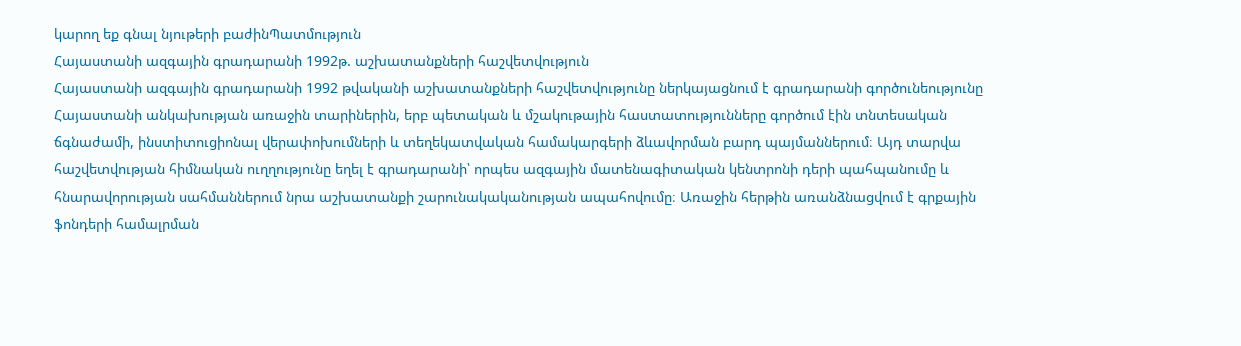կարող եք գնալ նյութերի բաժինՊատմություն
Հայաստանի ազգային գրադարանի 1992թ. աշխատանքների հաշվետվություն
Հայաստանի ազգային գրադարանի 1992 թվականի աշխատանքների հաշվետվությունը ներկայացնում է գրադարանի գործունեությունը Հայաստանի անկախության առաջին տարիներին, երբ պետական և մշակութային հաստատությունները գործում էին տնտեսական ճգնաժամի, ինստիտուցիոնալ վերափոխումների և տեղեկատվական համակարգերի ձևավորման բարդ պայմաններում։ Այդ տարվա հաշվետվության հիմնական ուղղությունը եղել է գրադարանի՝ որպես ազգային մատենագիտական կենտրոնի դերի պահպանումը և հնարավորության սահմաններում նրա աշխատանքի շարունակականության ապահովումը։ Առաջին հերթին առանձնացվում է գրքային ֆոնդերի համալրման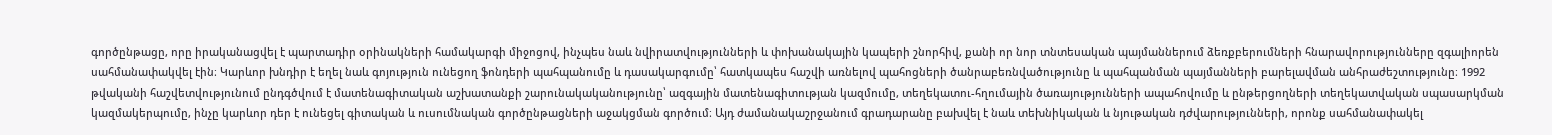գործընթացը, որը իրականացվել է պարտադիր օրինակների համակարգի միջոցով, ինչպես նաև նվիրատվությունների և փոխանակային կապերի շնորհիվ, քանի որ նոր տնտեսական պայմաններում ձեռքբերումների հնարավորությունները զգալիորեն սահմանափակվել էին։ Կարևոր խնդիր է եղել նաև գոյություն ունեցող ֆոնդերի պահպանումը և դասակարգումը՝ հատկապես հաշվի առնելով պահոցների ծանրաբեռնվածությունը և պահպանման պայմանների բարելավման անհրաժեշտությունը։ 1992 թվականի հաշվետվությունում ընդգծվում է մատենագիտական աշխատանքի շարունակականությունը՝ ազգային մատենագիտության կազմումը, տեղեկատու-հղումային ծառայությունների ապահովումը և ընթերցողների տեղեկատվական սպասարկման կազմակերպումը, ինչը կարևոր դեր է ունեցել գիտական և ուսումնական գործընթացների աջակցման գործում։ Այդ ժամանակաշրջանում գրադարանը բախվել է նաև տեխնիկական և նյութական դժվարությունների, որոնք սահմանափակել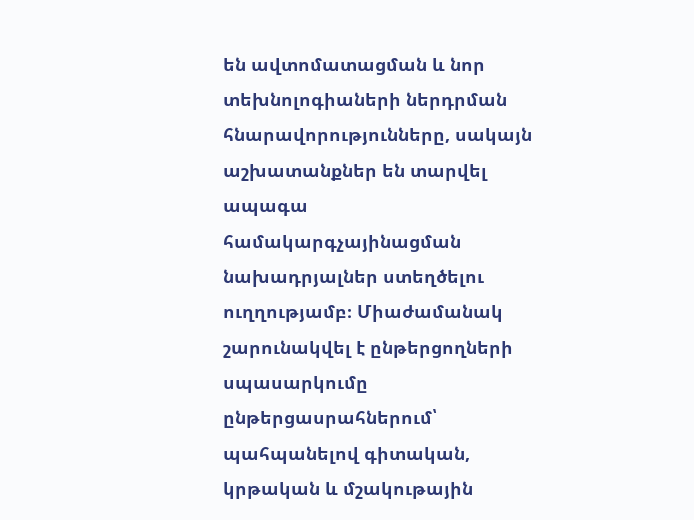են ավտոմատացման և նոր տեխնոլոգիաների ներդրման հնարավորությունները, սակայն աշխատանքներ են տարվել ապագա համակարգչայինացման նախադրյալներ ստեղծելու ուղղությամբ։ Միաժամանակ շարունակվել է ընթերցողների սպասարկումը ընթերցասրահներում՝ պահպանելով գիտական, կրթական և մշակութային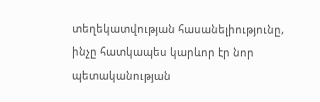տեղեկատվության հասանելիությունը, ինչը հատկապես կարևոր էր նոր պետականության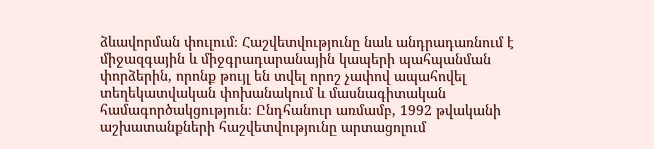ձևավորման փուլում։ Հաշվետվությունը նաև անդրադառնում է միջազգային և միջգրադարանային կապերի պահպանման փորձերին, որոնք թույլ են տվել որոշ չափով ապահովել տեղեկատվական փոխանակում և մասնագիտական համագործակցություն։ Ընդհանուր առմամբ, 1992 թվականի աշխատանքների հաշվետվությունը արտացոլում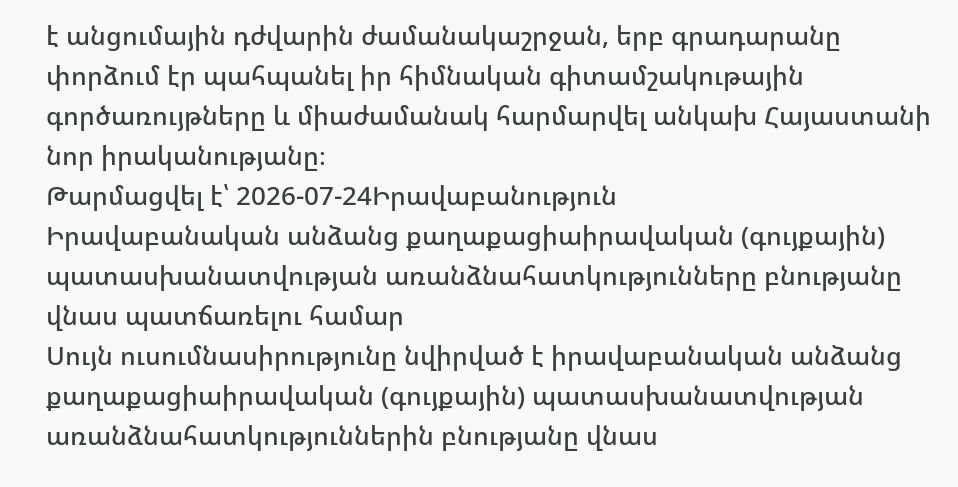է անցումային դժվարին ժամանակաշրջան, երբ գրադարանը փորձում էր պահպանել իր հիմնական գիտամշակութային գործառույթները և միաժամանակ հարմարվել անկախ Հայաստանի նոր իրականությանը։
Թարմացվել է՝ 2026-07-24Իրավաբանություն
Իրավաբանական անձանց քաղաքացիաիրավական (գույքային) պատասխանատվության առանձնահատկությունները բնությանը վնաս պատճառելու համար
Սույն ուսումնասիրությունը նվիրված է իրավաբանական անձանց քաղաքացիաիրավական (գույքային) պատասխանատվության առանձնահատկություններին բնությանը վնաս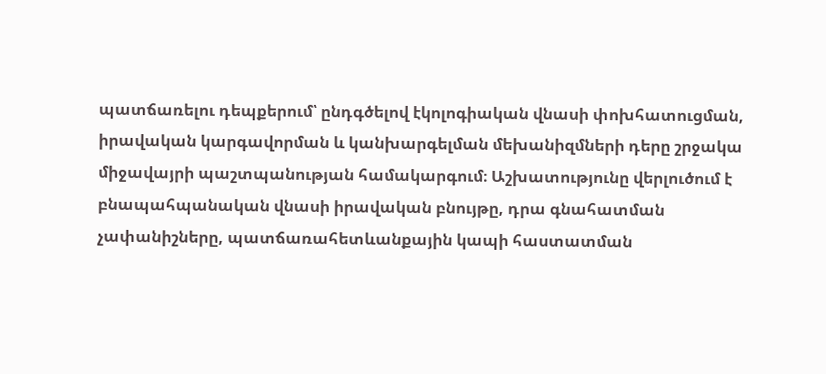պատճառելու դեպքերում՝ ընդգծելով էկոլոգիական վնասի փոխհատուցման, իրավական կարգավորման և կանխարգելման մեխանիզմների դերը շրջակա միջավայրի պաշտպանության համակարգում։ Աշխատությունը վերլուծում է բնապահպանական վնասի իրավական բնույթը, դրա գնահատման չափանիշները, պատճառահետևանքային կապի հաստատման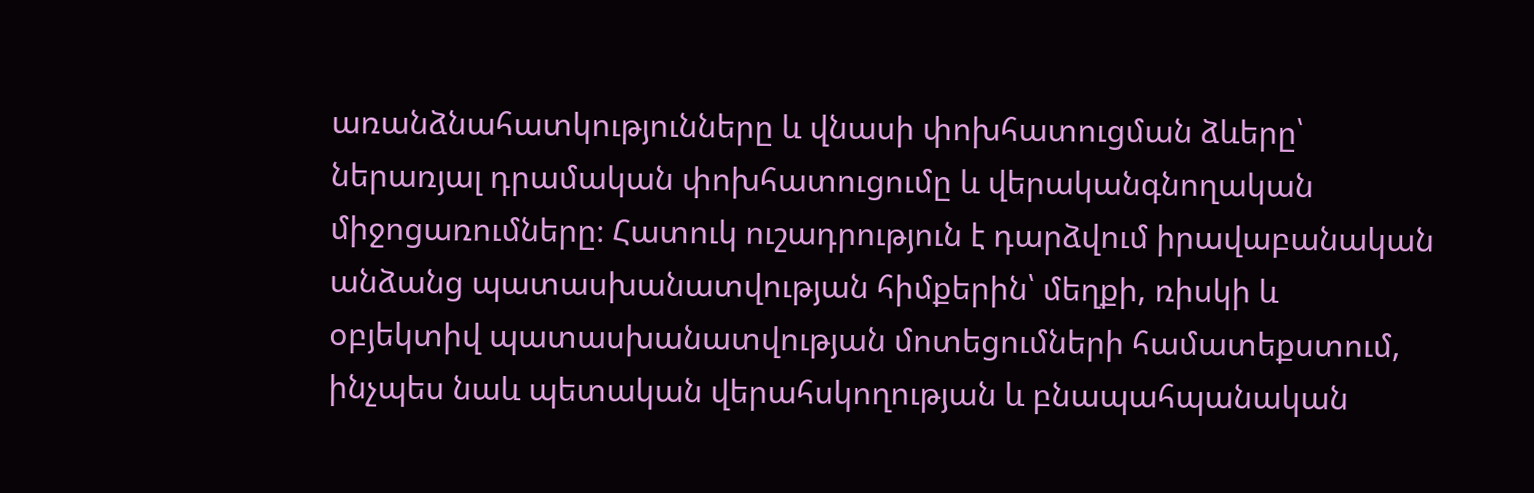առանձնահատկությունները և վնասի փոխհատուցման ձևերը՝ ներառյալ դրամական փոխհատուցումը և վերականգնողական միջոցառումները։ Հատուկ ուշադրություն է դարձվում իրավաբանական անձանց պատասխանատվության հիմքերին՝ մեղքի, ռիսկի և օբյեկտիվ պատասխանատվության մոտեցումների համատեքստում, ինչպես նաև պետական վերահսկողության և բնապահպանական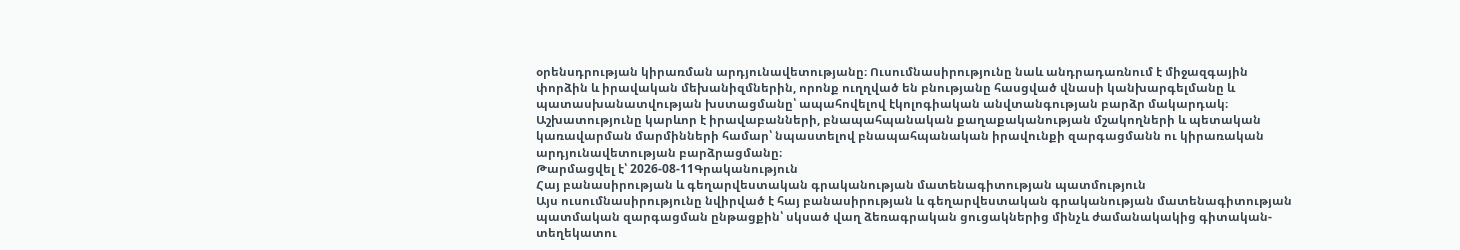օրենսդրության կիրառման արդյունավետությանը։ Ուսումնասիրությունը նաև անդրադառնում է միջազգային փորձին և իրավական մեխանիզմներին, որոնք ուղղված են բնությանը հասցված վնասի կանխարգելմանը և պատասխանատվության խստացմանը՝ ապահովելով էկոլոգիական անվտանգության բարձր մակարդակ։ Աշխատությունը կարևոր է իրավաբանների, բնապահպանական քաղաքականության մշակողների և պետական կառավարման մարմինների համար՝ նպաստելով բնապահպանական իրավունքի զարգացմանն ու կիրառական արդյունավետության բարձրացմանը։
Թարմացվել է՝ 2026-08-11Գրականություն
Հայ բանասիրության և գեղարվեստական գրականության մատենագիտության պատմություն
Այս ուսումնասիրությունը նվիրված է հայ բանասիրության և գեղարվեստական գրականության մատենագիտության պատմական զարգացման ընթացքին՝ սկսած վաղ ձեռագրական ցուցակներից մինչև ժամանակակից գիտական-տեղեկատու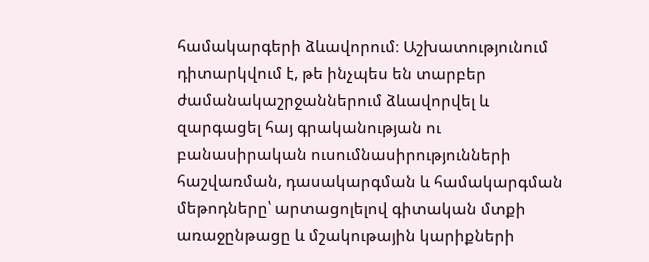համակարգերի ձևավորում։ Աշխատությունում դիտարկվում է, թե ինչպես են տարբեր ժամանակաշրջաններում ձևավորվել և զարգացել հայ գրականության ու բանասիրական ուսումնասիրությունների հաշվառման, դասակարգման և համակարգման մեթոդները՝ արտացոլելով գիտական մտքի առաջընթացը և մշակութային կարիքների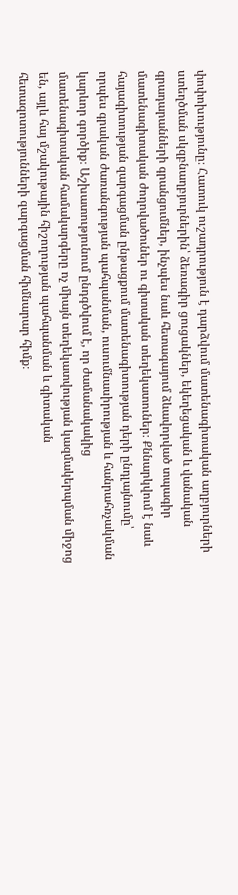փոփոխությունը։ Հատուկ ուշադրություն է դարձվում մատենագիտական աղբյուրների ստեղծման սկզբնաղբյուրներին՝ ձեռագիր ցուցակներ, եկեղեցական և վանական գրադարանների գրանցումներ, ինչպես նաև հետագայում ձևավորված տպագիր մատենագիտական ժողովածուներ ու գիտական տեղեկատուներ։ Քննարկվում է նաև հայագիտության զարգացման ընթացքում մատենագիտության դերի ընդլայնումը՝ որպես գրական ժառանգության պահպանման, ուսումնասիրության և հանրահռչակման կարևոր գործիք։ Աշխատությունում ընդգծվում է, որ ժամանակակից մատենագիտական համակարգերը ոչ միայն տեղեկատվության կազմակերպման միջոց են, այլև հայ մշակութային հիշողության պահպանման և գիտական հետազոտությունների զարգացման հիմնարար հիմք։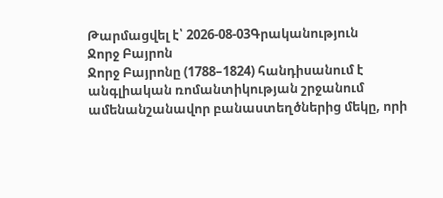Թարմացվել է՝ 2026-08-03Գրականություն
Ջորջ Բայրոն
Ջորջ Բայրոնը (1788–1824) հանդիսանում է անգլիական ռոմանտիկության շրջանում ամենանշանավոր բանաստեղծներից մեկը, որի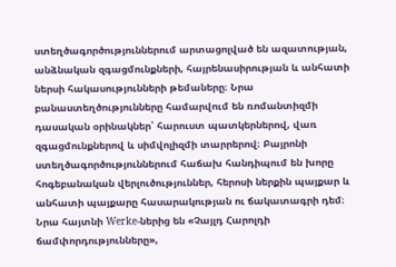ստեղծագործություններում արտացոլված են ազատության, անձնական զգացմունքների, հայրենասիրության և անհատի ներսի հակասությունների թեմաները։ Նրա բանաստեղծությունները համարվում են ռոմանտիզմի դասական օրինակներ՝ հարուստ պատկերներով, վառ զգացմունքներով և սիմվոլիզմի տարրերով։ Բայրոնի ստեղծագործություններում հաճախ հանդիպում են խորը հոգեբանական վերլուծություններ, հերոսի ներքին պայքար և անհատի պայքարը հասարակության ու ճակատագրի դեմ։ Նրա հայտնի Werke-ներից են «Չայլդ Հարոլդի ճամփորդությունները»,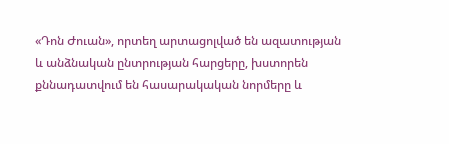«Դոն Ժուան», որտեղ արտացոլված են ազատության և անձնական ընտրության հարցերը, խստորեն քննադատվում են հասարակական նորմերը և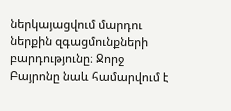ներկայացվում մարդու ներքին զգացմունքների բարդությունը։ Ջորջ Բայրոնը նաև համարվում է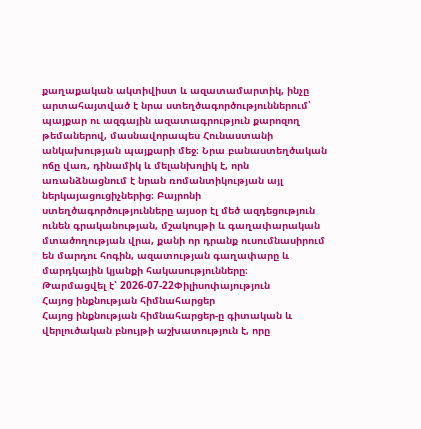քաղաքական ակտիվիստ և ազատամարտիկ, ինչը արտահայտված է նրա ստեղծագործություններում՝ պայքար ու ազգային ազատագրություն քարոզող թեմաներով, մասնավորապես Հունաստանի անկախության պայքարի մեջ։ Նրա բանաստեղծական ոճը վառ, դինամիկ և մելանխոլիկ է, որն առանձնացնում է նրան ռոմանտիկության այլ ներկայացուցիչներից։ Բայրոնի ստեղծագործությունները այսօր էլ մեծ ազդեցություն ունեն գրականության, մշակույթի և գաղափարական մտածողության վրա, քանի որ դրանք ուսումնասիրում են մարդու հոգին, ազատության գաղափարը և մարդկային կյանքի հակասությունները։
Թարմացվել է՝ 2026-07-22Փիլիսոփայություն
Հայոց ինքնության հիմնահարցեր
Հայոց ինքնության հիմնահարցեր-ը գիտական և վերլուծական բնույթի աշխատություն է, որը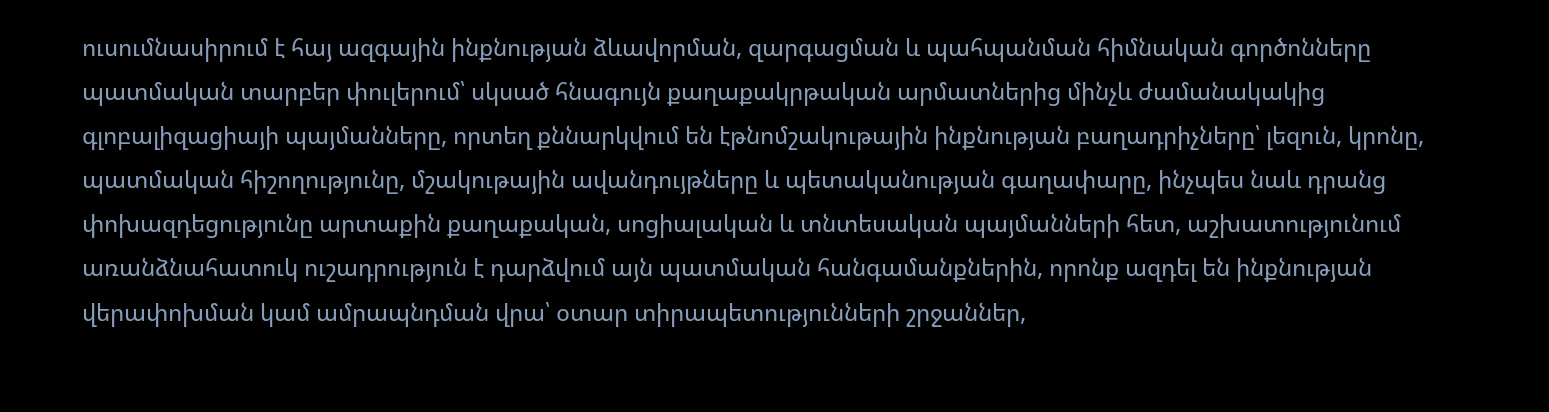ուսումնասիրում է հայ ազգային ինքնության ձևավորման, զարգացման և պահպանման հիմնական գործոնները պատմական տարբեր փուլերում՝ սկսած հնագույն քաղաքակրթական արմատներից մինչև ժամանակակից գլոբալիզացիայի պայմանները, որտեղ քննարկվում են էթնոմշակութային ինքնության բաղադրիչները՝ լեզուն, կրոնը, պատմական հիշողությունը, մշակութային ավանդույթները և պետականության գաղափարը, ինչպես նաև դրանց փոխազդեցությունը արտաքին քաղաքական, սոցիալական և տնտեսական պայմանների հետ, աշխատությունում առանձնահատուկ ուշադրություն է դարձվում այն պատմական հանգամանքներին, որոնք ազդել են ինքնության վերափոխման կամ ամրապնդման վրա՝ օտար տիրապետությունների շրջաններ,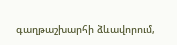գաղթաշխարհի ձևավորում,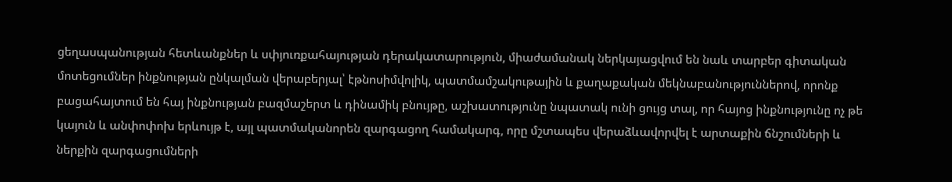ցեղասպանության հետևանքներ և սփյուռքահայության դերակատարություն, միաժամանակ ներկայացվում են նաև տարբեր գիտական մոտեցումներ ինքնության ընկալման վերաբերյալ՝ էթնոսիմվոլիկ, պատմամշակութային և քաղաքական մեկնաբանություններով, որոնք բացահայտում են հայ ինքնության բազմաշերտ և դինամիկ բնույթը, աշխատությունը նպատակ ունի ցույց տալ, որ հայոց ինքնությունը ոչ թե կայուն և անփոփոխ երևույթ է, այլ պատմականորեն զարգացող համակարգ, որը մշտապես վերաձևավորվել է արտաքին ճնշումների և ներքին զարգացումների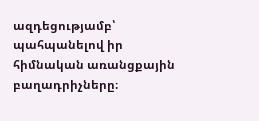ազդեցությամբ՝ պահպանելով իր հիմնական առանցքային բաղադրիչները։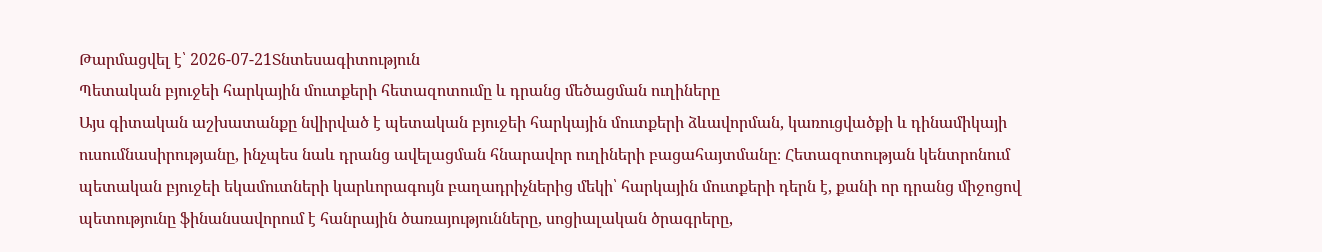Թարմացվել է՝ 2026-07-21Տնտեսագիտություն
Պետական բյուջեի հարկային մուտքերի հետազոտումը և դրանց մեծացման ուղիները
Այս գիտական աշխատանքը նվիրված է պետական բյուջեի հարկային մուտքերի ձևավորման, կառուցվածքի և դինամիկայի ուսումնասիրությանը, ինչպես նաև դրանց ավելացման հնարավոր ուղիների բացահայտմանը։ Հետազոտության կենտրոնում պետական բյուջեի եկամուտների կարևորագույն բաղադրիչներից մեկի՝ հարկային մուտքերի դերն է, քանի որ դրանց միջոցով պետությունը ֆինանսավորում է հանրային ծառայությունները, սոցիալական ծրագրերը,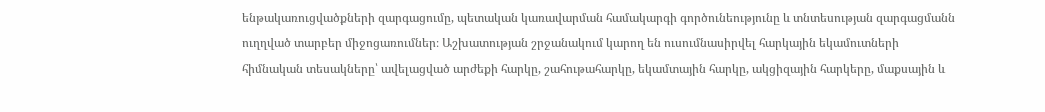ենթակառուցվածքների զարգացումը, պետական կառավարման համակարգի գործունեությունը և տնտեսության զարգացմանն ուղղված տարբեր միջոցառումներ։ Աշխատության շրջանակում կարող են ուսումնասիրվել հարկային եկամուտների հիմնական տեսակները՝ ավելացված արժեքի հարկը, շահութահարկը, եկամտային հարկը, ակցիզային հարկերը, մաքսային և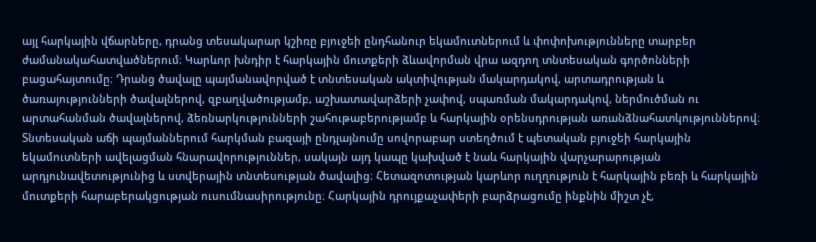այլ հարկային վճարները, դրանց տեսակարար կշիռը բյուջեի ընդհանուր եկամուտներում և փոփոխությունները տարբեր ժամանակահատվածներում։ Կարևոր խնդիր է հարկային մուտքերի ձևավորման վրա ազդող տնտեսական գործոնների բացահայտումը։ Դրանց ծավալը պայմանավորված է տնտեսական ակտիվության մակարդակով, արտադրության և ծառայությունների ծավալներով, զբաղվածությամբ, աշխատավարձերի չափով, սպառման մակարդակով, ներմուծման ու արտահանման ծավալներով, ձեռնարկությունների շահութաբերությամբ և հարկային օրենսդրության առանձնահատկություններով։ Տնտեսական աճի պայմաններում հարկման բազայի ընդլայնումը սովորաբար ստեղծում է պետական բյուջեի հարկային եկամուտների ավելացման հնարավորություններ, սակայն այդ կապը կախված է նաև հարկային վարչարարության արդյունավետությունից և ստվերային տնտեսության ծավալից։ Հետազոտության կարևոր ուղղություն է հարկային բեռի և հարկային մուտքերի հարաբերակցության ուսումնասիրությունը։ Հարկային դրույքաչափերի բարձրացումը ինքնին միշտ չէ,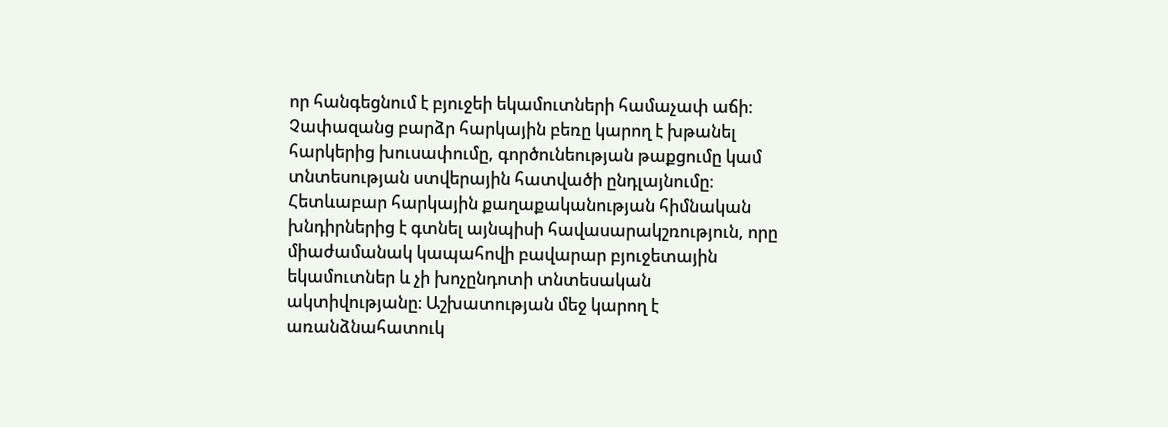որ հանգեցնում է բյուջեի եկամուտների համաչափ աճի։ Չափազանց բարձր հարկային բեռը կարող է խթանել հարկերից խուսափումը, գործունեության թաքցումը կամ տնտեսության ստվերային հատվածի ընդլայնումը։ Հետևաբար հարկային քաղաքականության հիմնական խնդիրներից է գտնել այնպիսի հավասարակշռություն, որը միաժամանակ կապահովի բավարար բյուջետային եկամուտներ և չի խոչընդոտի տնտեսական ակտիվությանը։ Աշխատության մեջ կարող է առանձնահատուկ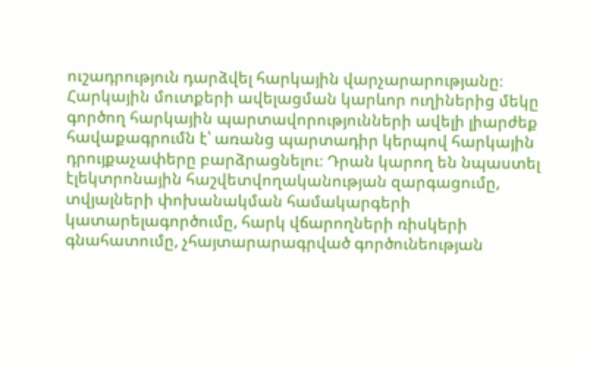ուշադրություն դարձվել հարկային վարչարարությանը։ Հարկային մուտքերի ավելացման կարևոր ուղիներից մեկը գործող հարկային պարտավորությունների ավելի լիարժեք հավաքագրումն է՝ առանց պարտադիր կերպով հարկային դրույքաչափերը բարձրացնելու։ Դրան կարող են նպաստել էլեկտրոնային հաշվետվողականության զարգացումը, տվյալների փոխանակման համակարգերի կատարելագործումը, հարկ վճարողների ռիսկերի գնահատումը, չհայտարարագրված գործունեության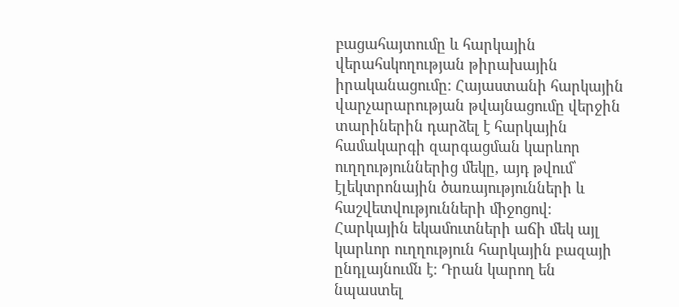բացահայտումը և հարկային վերահսկողության թիրախային իրականացումը։ Հայաստանի հարկային վարչարարության թվայնացումը վերջին տարիներին դարձել է հարկային համակարգի զարգացման կարևոր ուղղություններից մեկը, այդ թվում՝ էլեկտրոնային ծառայությունների և հաշվետվությունների միջոցով։ Հարկային եկամուտների աճի մեկ այլ կարևոր ուղղություն հարկային բազայի ընդլայնումն է։ Դրան կարող են նպաստել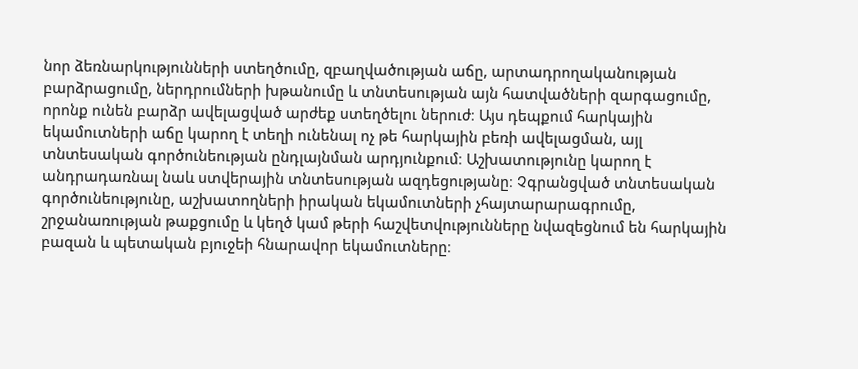նոր ձեռնարկությունների ստեղծումը, զբաղվածության աճը, արտադրողականության բարձրացումը, ներդրումների խթանումը և տնտեսության այն հատվածների զարգացումը, որոնք ունեն բարձր ավելացված արժեք ստեղծելու ներուժ։ Այս դեպքում հարկային եկամուտների աճը կարող է տեղի ունենալ ոչ թե հարկային բեռի ավելացման, այլ տնտեսական գործունեության ընդլայնման արդյունքում։ Աշխատությունը կարող է անդրադառնալ նաև ստվերային տնտեսության ազդեցությանը։ Չգրանցված տնտեսական գործունեությունը, աշխատողների իրական եկամուտների չհայտարարագրումը, շրջանառության թաքցումը և կեղծ կամ թերի հաշվետվությունները նվազեցնում են հարկային բազան և պետական բյուջեի հնարավոր եկամուտները։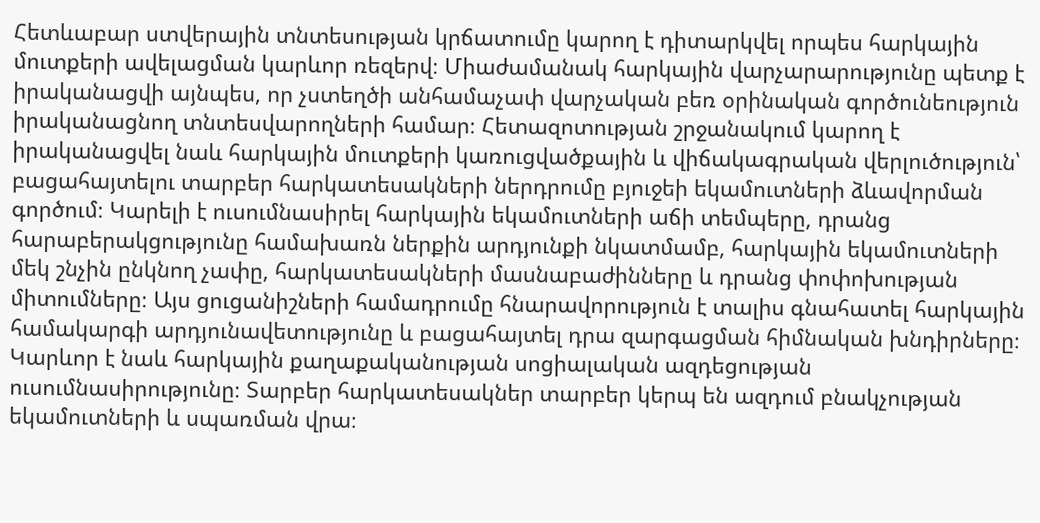Հետևաբար ստվերային տնտեսության կրճատումը կարող է դիտարկվել որպես հարկային մուտքերի ավելացման կարևոր ռեզերվ։ Միաժամանակ հարկային վարչարարությունը պետք է իրականացվի այնպես, որ չստեղծի անհամաչափ վարչական բեռ օրինական գործունեություն իրականացնող տնտեսվարողների համար։ Հետազոտության շրջանակում կարող է իրականացվել նաև հարկային մուտքերի կառուցվածքային և վիճակագրական վերլուծություն՝ բացահայտելու տարբեր հարկատեսակների ներդրումը բյուջեի եկամուտների ձևավորման գործում։ Կարելի է ուսումնասիրել հարկային եկամուտների աճի տեմպերը, դրանց հարաբերակցությունը համախառն ներքին արդյունքի նկատմամբ, հարկային եկամուտների մեկ շնչին ընկնող չափը, հարկատեսակների մասնաբաժինները և դրանց փոփոխության միտումները։ Այս ցուցանիշների համադրումը հնարավորություն է տալիս գնահատել հարկային համակարգի արդյունավետությունը և բացահայտել դրա զարգացման հիմնական խնդիրները։ Կարևոր է նաև հարկային քաղաքականության սոցիալական ազդեցության ուսումնասիրությունը։ Տարբեր հարկատեսակներ տարբեր կերպ են ազդում բնակչության եկամուտների և սպառման վրա։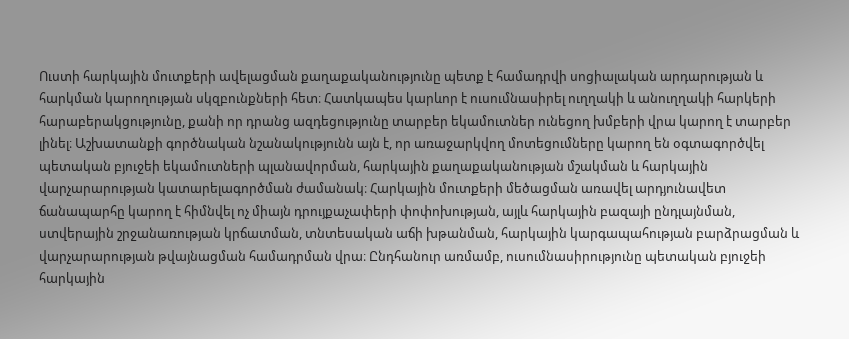Ուստի հարկային մուտքերի ավելացման քաղաքականությունը պետք է համադրվի սոցիալական արդարության և հարկման կարողության սկզբունքների հետ։ Հատկապես կարևոր է ուսումնասիրել ուղղակի և անուղղակի հարկերի հարաբերակցությունը, քանի որ դրանց ազդեցությունը տարբեր եկամուտներ ունեցող խմբերի վրա կարող է տարբեր լինել։ Աշխատանքի գործնական նշանակությունն այն է, որ առաջարկվող մոտեցումները կարող են օգտագործվել պետական բյուջեի եկամուտների պլանավորման, հարկային քաղաքականության մշակման և հարկային վարչարարության կատարելագործման ժամանակ։ Հարկային մուտքերի մեծացման առավել արդյունավետ ճանապարհը կարող է հիմնվել ոչ միայն դրույքաչափերի փոփոխության, այլև հարկային բազայի ընդլայնման, ստվերային շրջանառության կրճատման, տնտեսական աճի խթանման, հարկային կարգապահության բարձրացման և վարչարարության թվայնացման համադրման վրա։ Ընդհանուր առմամբ, ուսումնասիրությունը պետական բյուջեի հարկային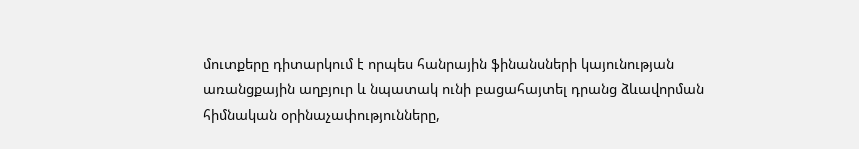մուտքերը դիտարկում է որպես հանրային ֆինանսների կայունության առանցքային աղբյուր և նպատակ ունի բացահայտել դրանց ձևավորման հիմնական օրինաչափությունները,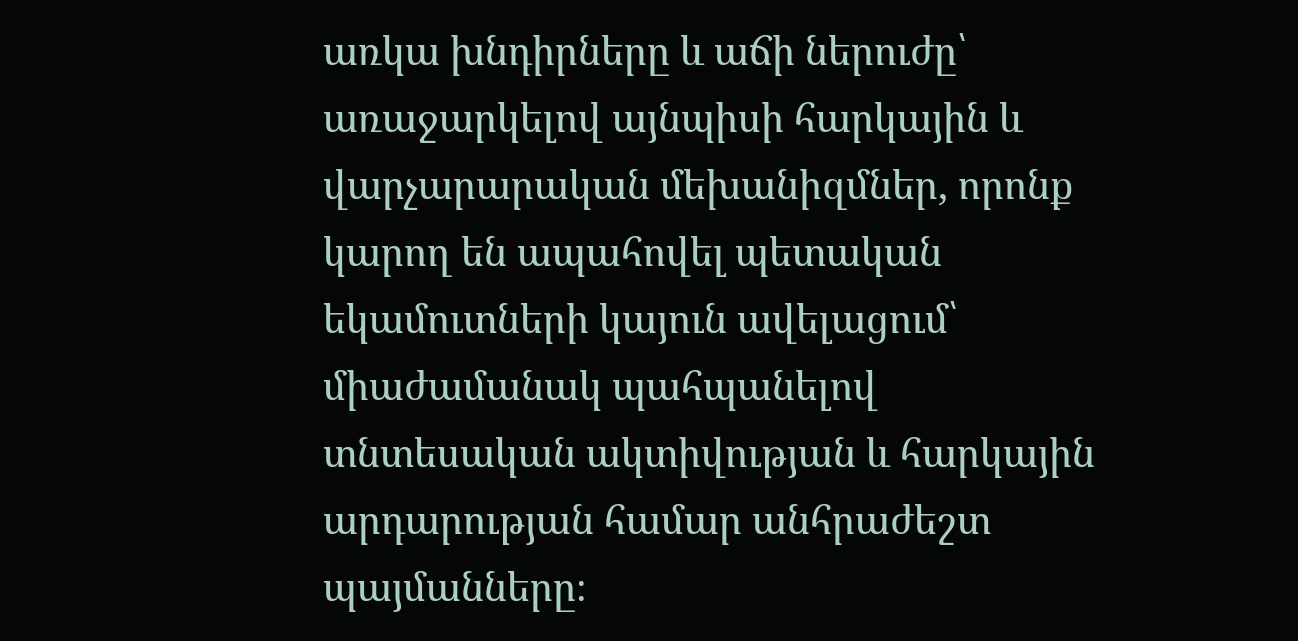առկա խնդիրները և աճի ներուժը՝ առաջարկելով այնպիսի հարկային և վարչարարական մեխանիզմներ, որոնք կարող են ապահովել պետական եկամուտների կայուն ավելացում՝ միաժամանակ պահպանելով տնտեսական ակտիվության և հարկային արդարության համար անհրաժեշտ պայմանները։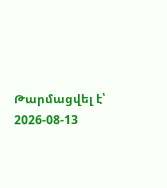Թարմացվել է՝ 2026-08-13